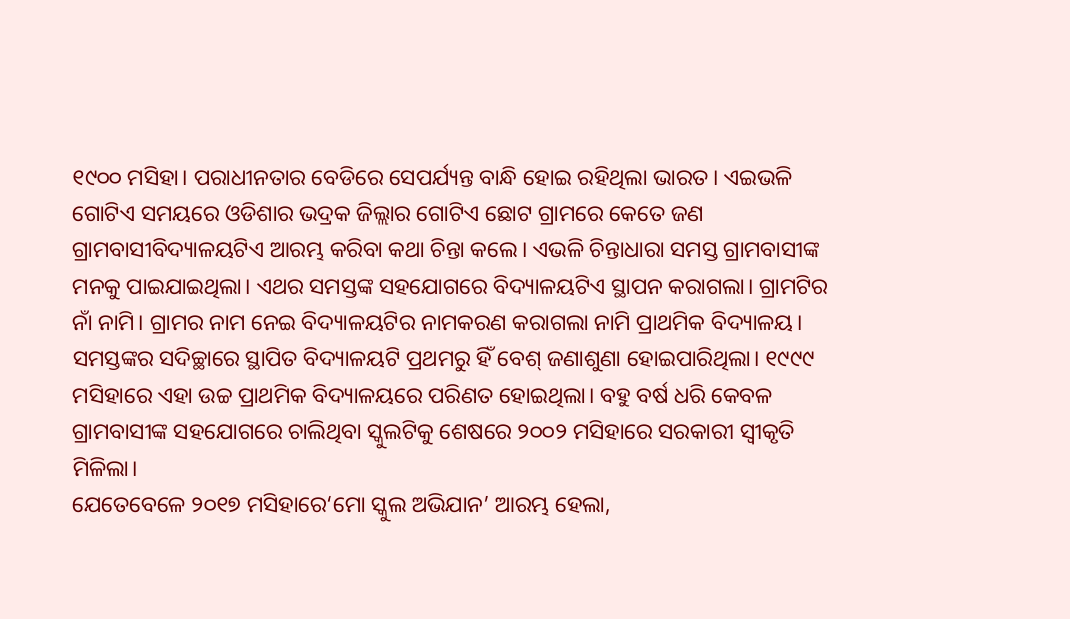୧୯୦୦ ମସିହା। ପରାଧୀନତାର ବେଡିରେ ସେପର୍ଯ୍ୟନ୍ତ ବାନ୍ଧି ହୋଇ ରହିଥିଲା ଭାରତ। ଏଇଭଳି ଗୋଟିଏ ସମୟରେ ଓଡିଶାର ଭଦ୍ରକ ଜିଲ୍ଲାର ଗୋଟିଏ ଛୋଟ ଗ୍ରାମରେ କେତେ ଜଣ ଗ୍ରାମବାସୀବିଦ୍ୟାଳୟଟିଏ ଆରମ୍ଭ କରିବା କଥା ଚିନ୍ତା କଲେ। ଏଭଳି ଚିନ୍ତାଧାରା ସମସ୍ତ ଗ୍ରାମବାସୀଙ୍କ ମନକୁ ପାଇଯାଇଥିଲା। ଏଥର ସମସ୍ତଙ୍କ ସହଯୋଗରେ ବିଦ୍ୟାଳୟଟିଏ ସ୍ଥାପନ କରାଗଲା। ଗ୍ରାମଟିର ନାଁ ନାମି। ଗ୍ରାମର ନାମ ନେଇ ବିଦ୍ୟାଳୟଟିର ନାମକରଣ କରାଗଲା ନାମି ପ୍ରାଥମିକ ବିଦ୍ୟାଳୟ।
ସମସ୍ତଙ୍କର ସଦିଚ୍ଛାରେ ସ୍ଥାପିତ ବିଦ୍ୟାଳୟଟି ପ୍ରଥମରୁ ହିଁ ବେଶ୍ ଜଣାଶୁଣା ହୋଇପାରିଥିଲା। ୧୯୯୯ ମସିହାରେ ଏହା ଉଚ୍ଚ ପ୍ରାଥମିକ ବିଦ୍ୟାଳୟରେ ପରିଣତ ହୋଇଥିଲା। ବହୁ ବର୍ଷ ଧରି କେବଳ ଗ୍ରାମବାସୀଙ୍କ ସହଯୋଗରେ ଚାଲିଥିବା ସ୍କୁଲଟିକୁ ଶେଷରେ ୨୦୦୨ ମସିହାରେ ସରକାରୀ ସ୍ବୀକୃତି ମିଳିଲା।
ଯେତେବେଳେ ୨୦୧୭ ମସିହାରେ‘ମୋ ସ୍କୁଲ ଅଭିଯାନ’ ଆରମ୍ଭ ହେଲା,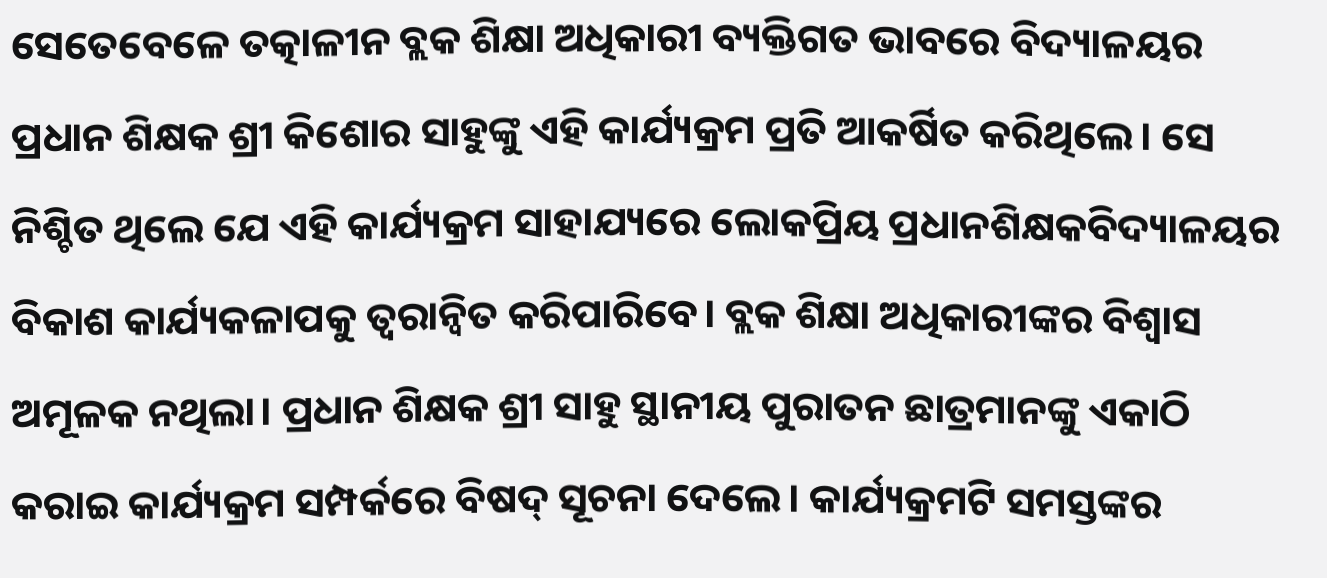ସେତେବେଳେ ତତ୍କାଳୀନ ବ୍ଲକ ଶିକ୍ଷା ଅଧିକାରୀ ବ୍ୟକ୍ତିଗତ ଭାବରେ ବିଦ୍ୟାଳୟର ପ୍ରଧାନ ଶିକ୍ଷକ ଶ୍ରୀ କିଶୋର ସାହୁଙ୍କୁ ଏହି କାର୍ଯ୍ୟକ୍ରମ ପ୍ରତି ଆକର୍ଷିତ କରିଥିଲେ। ସେ ନିଶ୍ଚିତ ଥିଲେ ଯେ ଏହି କାର୍ଯ୍ୟକ୍ରମ ସାହାଯ୍ୟରେ ଲୋକପ୍ରିୟ ପ୍ରଧାନଶିକ୍ଷକବିଦ୍ୟାଳୟର ବିକାଶ କାର୍ଯ୍ୟକଳାପକୁ ତ୍ୱରାନ୍ୱିତ କରିପାରିବେ। ବ୍ଲକ ଶିକ୍ଷା ଅଧିକାରୀଙ୍କର ବିଶ୍ୱାସ ଅମୂଳକ ନଥିଲା। ପ୍ରଧାନ ଶିକ୍ଷକ ଶ୍ରୀ ସାହୁ ସ୍ଥାନୀୟ ପୁରାତନ ଛାତ୍ରମାନଙ୍କୁ ଏକାଠି କରାଇ କାର୍ଯ୍ୟକ୍ରମ ସମ୍ପର୍କରେ ବିଷଦ୍ ସୂଚନା ଦେଲେ। କାର୍ଯ୍ୟକ୍ରମଟି ସମସ୍ତଙ୍କର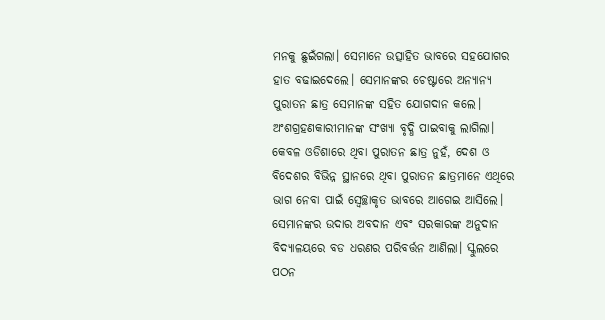ମନକୁ ଛୁଇଁଗଲା। ସେମାନେ ଉତ୍ସାହିତ ଭାବରେ ସହଯୋଗର ହାତ ବଢାଇଦେଲେ। ସେମାନଙ୍କର ଚେଷ୍ଟାରେ ଅନ୍ୟାନ୍ୟ ପୁରାତନ ଛାତ୍ର ସେମାନଙ୍କ ସହିତ ଯୋଗଦାନ କଲେ। ଅଂଶଗ୍ରହଣକାରୀମାନଙ୍କ ସଂଖ୍ୟା ବୃଦ୍ଧି ପାଇବାକୁ ଲାଗିଲା। କେବଳ ଓଡିଶାରେ ଥିବା ପୁରାତନ ଛାତ୍ର ନୁହଁ, ଦେଶ ଓ ବିଦେଶର ବିଭିନ୍ନ ସ୍ଥାନରେ ଥିବା ପୁରାତନ ଛାତ୍ରମାନେ ଏଥିରେ ଭାଗ ନେବା ପାଇଁ ସ୍ବେଚ୍ଛାକୃତ ଭାବରେ ଆଗେଇ ଆସିଲେ। ସେମାନଙ୍କର ଉଦାର ଅବଦାନ ଏବଂ ସରକାରଙ୍କ ଅନୁଦାନ ବିଦ୍ୟାଳୟରେ ବଡ ଧରଣର ପରିବର୍ତ୍ତନ ଆଣିଲା। ସ୍କୁଲରେ ପଠନ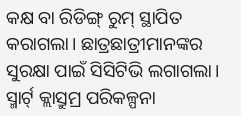କକ୍ଷ ବା ରିଡିଙ୍ଗ୍ ରୁମ୍ ସ୍ଥାପିତ କରାଗଲା। ଛାତ୍ରଛାତ୍ରୀମାନଙ୍କର ସୁରକ୍ଷା ପାଇଁ ସିସିଟିଭି ଲଗାଗଲା। ସ୍ମାର୍ଟ୍ କ୍ଲାସ୍ରୁମ୍ର ପରିକଳ୍ପନା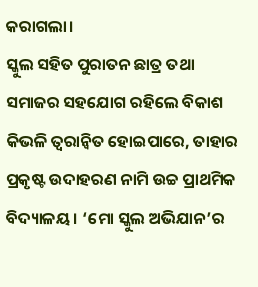କରାଗଲା।
ସ୍କୁଲ ସହିତ ପୁରାତନ ଛାତ୍ର ତଥା ସମାଜର ସହଯୋଗ ରହିଲେ ବିକାଶ କିଭଳି ତ୍ବରାନ୍ବିତ ହୋଇପାରେ, ତାହାର ପ୍ରକୃଷ୍ଟ ଉଦାହରଣ ନାମି ଉଚ୍ଚ ପ୍ରାଥମିକ ବିଦ୍ୟାଳୟ। ‘ମୋ ସ୍କୁଲ ଅଭିଯାନ’ର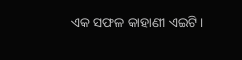ଏକ ସଫଳ କାହାଣୀ ଏଇଟି।